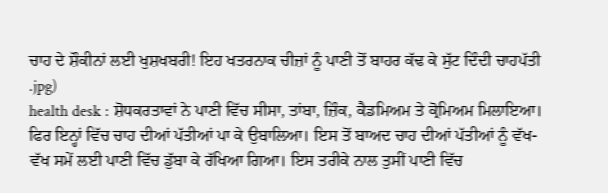ਚਾਹ ਦੇ ਸ਼ੌਕੀਨਾਂ ਲਈ ਖੁਸ਼ਖਬਰੀ! ਇਹ ਖਤਰਨਾਕ ਚੀਜ਼ਾਂ ਨੂੰ ਪਾਣੀ ਤੋਂ ਬਾਹਰ ਕੱਢ ਕੇ ਸੁੱਟ ਦਿੰਦੀ ਚਾਹਪੱਤੀ
.jpg)
health desk : ਸ਼ੋਧਕਰਤਾਵਾਂ ਨੇ ਪਾਣੀ ਵਿੱਚ ਸੀਸਾ, ਤਾਂਬਾ, ਜ਼ਿੰਕ, ਕੈਡਮਿਅਮ ਤੇ ਕ੍ਰੋਮਿਅਮ ਮਿਲਾਇਆ। ਫਿਰ ਇਨ੍ਹਾਂ ਵਿੱਚ ਚਾਹ ਦੀਆਂ ਪੱਤੀਆਂ ਪਾ ਕੇ ਉਬਾਲਿਆ। ਇਸ ਤੋਂ ਬਾਅਦ ਚਾਹ ਦੀਆਂ ਪੱਤੀਆਂ ਨੂੰ ਵੱਖ-ਵੱਖ ਸਮੇਂ ਲਈ ਪਾਣੀ ਵਿੱਚ ਡੁੱਬਾ ਕੇ ਰੱਖਿਆ ਗਿਆ। ਇਸ ਤਰੀਕੇ ਨਾਲ ਤੁਸੀਂ ਪਾਣੀ ਵਿੱਚ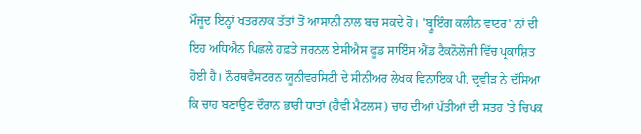ਮੌਜੂਦ ਇਨ੍ਹਾਂ ਖਤਰਨਾਕ ਤੱਤਾਂ ਤੋਂ ਆਸਾਨੀ ਨਾਲ ਬਚ ਸਕਦੇ ਹੋ। 'ਬ੍ਰੂਇੰਗ ਕਲੀਨ ਵਾਟਰ' ਨਾਂ ਦੀ ਇਹ ਅਧਿਐਨ ਪਿਛਲੇ ਹਫ਼ਤੇ ਜਰਨਲ ਏਸੀਐਸ ਫੂਡ ਸਾਇੰਸ ਐਂਡ ਟੈਕਨੋਲੋਜੀ ਵਿੱਚ ਪ੍ਰਕਾਸ਼ਿਤ ਹੋਈ ਹੈ। ਨੌਰਥਵੈਸਟਰਨ ਯੂਨੀਵਰਸਿਟੀ ਦੇ ਸੀਨੀਅਰ ਲੇਖਕ ਵਿਨਾਇਕ ਪੀ. ਦ੍ਰਵੀੜ ਨੇ ਦੱਸਿਆ ਕਿ ਚਾਹ ਬਣਾਉਣ ਦੌਰਾਨ ਭਾਰੀ ਧਾਤਾਂ (ਹੈਵੀ ਮੈਟਲਸ) ਚਾਹ ਦੀਆਂ ਪੱਤੀਆਂ ਦੀ ਸਤਹ 'ਤੇ ਚਿਪਕ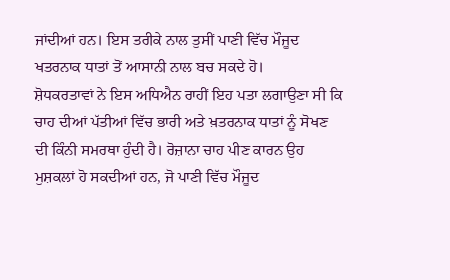ਜਾਂਦੀਆਂ ਹਨ। ਇਸ ਤਰੀਕੇ ਨਾਲ ਤੁਸੀਂ ਪਾਣੀ ਵਿੱਚ ਮੌਜੂਦ ਖਤਰਨਾਕ ਧਾਤਾਂ ਤੋਂ ਆਸਾਨੀ ਨਾਲ ਬਚ ਸਕਦੇ ਹੋ।
ਸ਼ੋਧਕਰਤਾਵਾਂ ਨੇ ਇਸ ਅਧਿਐਨ ਰਾਹੀਂ ਇਹ ਪਤਾ ਲਗਾਉਣਾ ਸੀ ਕਿ ਚਾਹ ਦੀਆਂ ਪੱਤੀਆਂ ਵਿੱਚ ਭਾਰੀ ਅਤੇ ਖ਼ਤਰਨਾਕ ਧਾਤਾਂ ਨੂੰ ਸੋਖਣ ਦੀ ਕਿੰਨੀ ਸਮਰਥਾ ਹੁੰਦੀ ਹੈ। ਰੋਜ਼ਾਨਾ ਚਾਹ ਪੀਣ ਕਾਰਨ ਉਹ ਮੁਸ਼ਕਲਾਂ ਹੋ ਸਕਦੀਆਂ ਹਨ, ਜੋ ਪਾਣੀ ਵਿੱਚ ਮੌਜੂਦ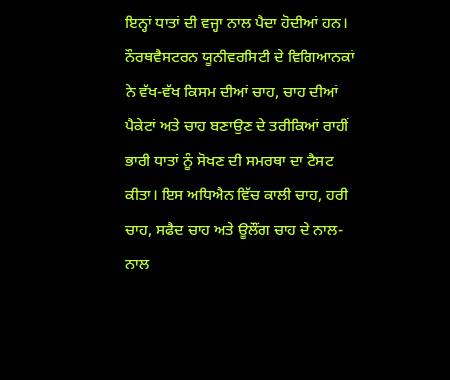ਇਨ੍ਹਾਂ ਧਾਤਾਂ ਦੀ ਵਜ੍ਹਾ ਨਾਲ ਪੈਦਾ ਹੋਦੀਆਂ ਹਨ। ਨੌਰਥਵੈਸਟਰਨ ਯੂਨੀਵਰਸਿਟੀ ਦੇ ਵਿਗਿਆਨਕਾਂ ਨੇ ਵੱਖ-ਵੱਖ ਕਿਸਮ ਦੀਆਂ ਚਾਹ, ਚਾਹ ਦੀਆਂ ਪੈਕੇਟਾਂ ਅਤੇ ਚਾਹ ਬਣਾਉਣ ਦੇ ਤਰੀਕਿਆਂ ਰਾਹੀਂ ਭਾਰੀ ਧਾਤਾਂ ਨੂੰ ਸੋਖਣ ਦੀ ਸਮਰਥਾ ਦਾ ਟੈਸਟ ਕੀਤਾ। ਇਸ ਅਧਿਐਨ ਵਿੱਚ ਕਾਲੀ ਚਾਹ, ਹਰੀ ਚਾਹ, ਸਫੈਦ ਚਾਹ ਅਤੇ ਊਲੌਂਗ ਚਾਹ ਦੇ ਨਾਲ-ਨਾਲ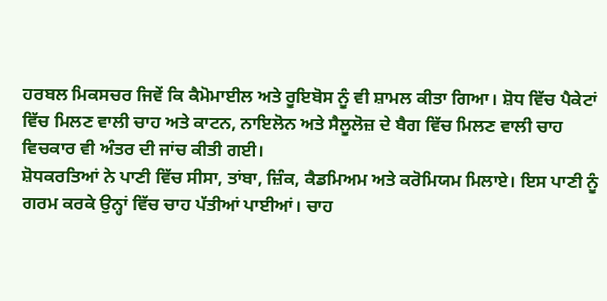ਹਰਬਲ ਮਿਕਸਚਰ ਜਿਵੇਂ ਕਿ ਕੈਮੋਮਾਈਲ ਅਤੇ ਰੂਇਬੋਸ ਨੂੰ ਵੀ ਸ਼ਾਮਲ ਕੀਤਾ ਗਿਆ। ਸ਼ੋਧ ਵਿੱਚ ਪੈਕੇਟਾਂ ਵਿੱਚ ਮਿਲਣ ਵਾਲੀ ਚਾਹ ਅਤੇ ਕਾਟਨ, ਨਾਇਲੋਨ ਅਤੇ ਸੈਲੂਲੋਜ਼ ਦੇ ਬੈਗ ਵਿੱਚ ਮਿਲਣ ਵਾਲੀ ਚਾਹ ਵਿਚਕਾਰ ਵੀ ਅੰਤਰ ਦੀ ਜਾਂਚ ਕੀਤੀ ਗਈ।
ਸ਼ੋਧਕਰਤਿਆਂ ਨੇ ਪਾਣੀ ਵਿੱਚ ਸੀਸਾ, ਤਾਂਬਾ, ਜ਼ਿੰਕ, ਕੈਡਮਿਅਮ ਅਤੇ ਕਰੋਮਿਯਮ ਮਿਲਾਏ। ਇਸ ਪਾਣੀ ਨੂੰ ਗਰਮ ਕਰਕੇ ਉਨ੍ਹਾਂ ਵਿੱਚ ਚਾਹ ਪੱਤੀਆਂ ਪਾਈਆਂ। ਚਾਹ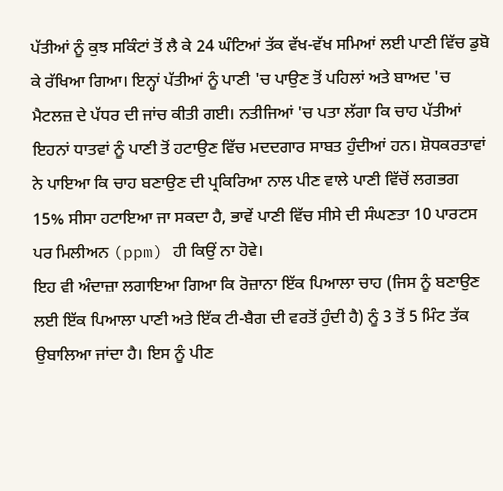ਪੱਤੀਆਂ ਨੂੰ ਕੁਝ ਸਕਿੰਟਾਂ ਤੋਂ ਲੈ ਕੇ 24 ਘੰਟਿਆਂ ਤੱਕ ਵੱਖ-ਵੱਖ ਸਮਿਆਂ ਲਈ ਪਾਣੀ ਵਿੱਚ ਡੁਬੋ ਕੇ ਰੱਖਿਆ ਗਿਆ। ਇਨ੍ਹਾਂ ਪੱਤੀਆਂ ਨੂੰ ਪਾਣੀ 'ਚ ਪਾਉਣ ਤੋਂ ਪਹਿਲਾਂ ਅਤੇ ਬਾਅਦ 'ਚ ਮੈਟਲਜ਼ ਦੇ ਪੱਧਰ ਦੀ ਜਾਂਚ ਕੀਤੀ ਗਈ। ਨਤੀਜਿਆਂ 'ਚ ਪਤਾ ਲੱਗਾ ਕਿ ਚਾਹ ਪੱਤੀਆਂ ਇਹਨਾਂ ਧਾਤਵਾਂ ਨੂੰ ਪਾਣੀ ਤੋਂ ਹਟਾਉਣ ਵਿੱਚ ਮਦਦਗਾਰ ਸਾਬਤ ਹੁੰਦੀਆਂ ਹਨ। ਸ਼ੋਧਕਰਤਾਵਾਂ ਨੇ ਪਾਇਆ ਕਿ ਚਾਹ ਬਣਾਉਣ ਦੀ ਪ੍ਰਕਿਰਿਆ ਨਾਲ ਪੀਣ ਵਾਲੇ ਪਾਣੀ ਵਿੱਚੋਂ ਲਗਭਗ 15% ਸੀਸਾ ਹਟਾਇਆ ਜਾ ਸਕਦਾ ਹੈ, ਭਾਵੇਂ ਪਾਣੀ ਵਿੱਚ ਸੀਸੇ ਦੀ ਸੰਘਣਤਾ 10 ਪਾਰਟਸ ਪਰ ਮਿਲੀਅਨ (ppm) ਹੀ ਕਿਉਂ ਨਾ ਹੋਵੇ।
ਇਹ ਵੀ ਅੰਦਾਜ਼ਾ ਲਗਾਇਆ ਗਿਆ ਕਿ ਰੋਜ਼ਾਨਾ ਇੱਕ ਪਿਆਲਾ ਚਾਹ (ਜਿਸ ਨੂੰ ਬਣਾਉਣ ਲਈ ਇੱਕ ਪਿਆਲਾ ਪਾਣੀ ਅਤੇ ਇੱਕ ਟੀ-ਬੈਗ ਦੀ ਵਰਤੋਂ ਹੁੰਦੀ ਹੈ) ਨੂੰ 3 ਤੋਂ 5 ਮਿੰਟ ਤੱਕ ਉਬਾਲਿਆ ਜਾਂਦਾ ਹੈ। ਇਸ ਨੂੰ ਪੀਣ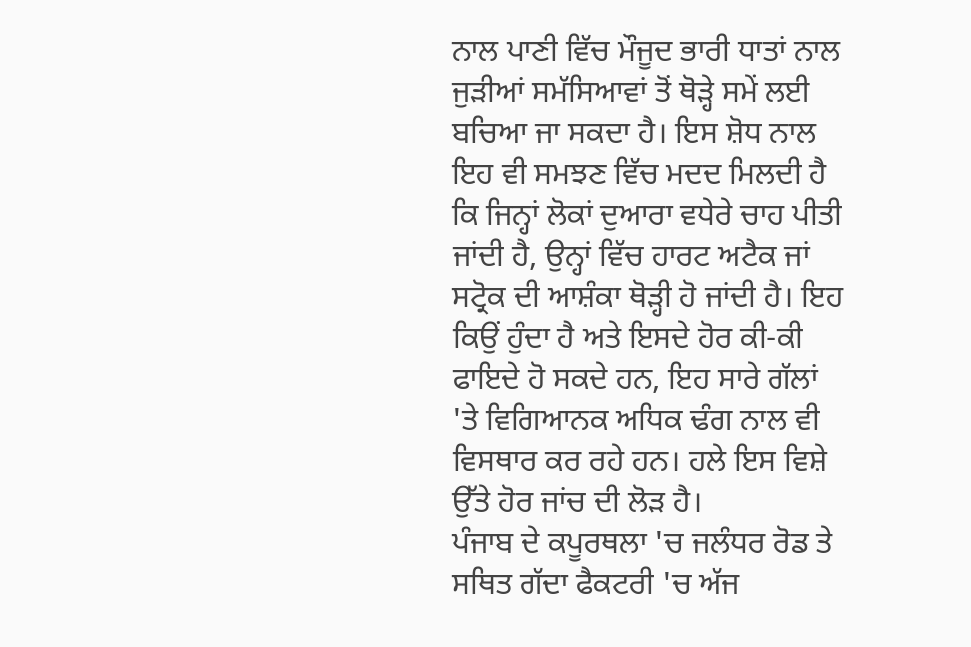ਨਾਲ ਪਾਣੀ ਵਿੱਚ ਮੌਜੂਦ ਭਾਰੀ ਧਾਤਾਂ ਨਾਲ ਜੁੜੀਆਂ ਸਮੱਸਿਆਵਾਂ ਤੋਂ ਥੋੜ੍ਹੇ ਸਮੇਂ ਲਈ ਬਚਿਆ ਜਾ ਸਕਦਾ ਹੈ। ਇਸ ਸ਼ੋਧ ਨਾਲ ਇਹ ਵੀ ਸਮਝਣ ਵਿੱਚ ਮਦਦ ਮਿਲਦੀ ਹੈ ਕਿ ਜਿਨ੍ਹਾਂ ਲੋਕਾਂ ਦੁਆਰਾ ਵਧੇਰੇ ਚਾਹ ਪੀਤੀ ਜਾਂਦੀ ਹੈ, ਉਨ੍ਹਾਂ ਵਿੱਚ ਹਾਰਟ ਅਟੈਕ ਜਾਂ ਸਟ੍ਰੋਕ ਦੀ ਆਸ਼ੰਕਾ ਥੋੜ੍ਹੀ ਹੋ ਜਾਂਦੀ ਹੈ। ਇਹ ਕਿਉਂ ਹੁੰਦਾ ਹੈ ਅਤੇ ਇਸਦੇ ਹੋਰ ਕੀ-ਕੀ ਫਾਇਦੇ ਹੋ ਸਕਦੇ ਹਨ, ਇਹ ਸਾਰੇ ਗੱਲਾਂ 'ਤੇ ਵਿਗਿਆਨਕ ਅਧਿਕ ਢੰਗ ਨਾਲ ਵੀ ਵਿਸਥਾਰ ਕਰ ਰਹੇ ਹਨ। ਹਲੇ ਇਸ ਵਿਸ਼ੇ ਉੱਤੇ ਹੋਰ ਜਾਂਚ ਦੀ ਲੋੜ ਹੈ।
ਪੰਜਾਬ ਦੇ ਕਪੂਰਥਲਾ 'ਚ ਜਲੰਧਰ ਰੋਡ ਤੇ ਸਥਿਤ ਗੱਦਾ ਫੈਕਟਰੀ 'ਚ ਅੱਜ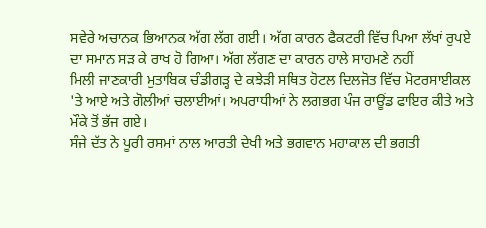ਸਵੇਰੇ ਅਚਾਨਕ ਭਿਆਨਕ ਅੱਗ ਲੱਗ ਗਈ। ਅੱਗ ਕਾਰਨ ਫੈਕਟਰੀ ਵਿੱਚ ਪਿਆ ਲੱਖਾਂ ਰੁਪਏ ਦਾ ਸਮਾਨ ਸੜ ਕੇ ਰਾਖ ਹੋ ਗਿਆ। ਅੱਗ ਲੱਗਣ ਦਾ ਕਾਰਨ ਹਾਲੇ ਸਾਹਮਣੇ ਨਹੀਂ
ਮਿਲੀ ਜਾਣਕਾਰੀ ਮੁਤਾਬਿਕ ਚੰਡੀਗੜ੍ਹ ਦੇ ਕਝੇੜੀ ਸਥਿਤ ਹੋਟਲ ਦਿਲਜੋਤ ਵਿੱਚ ਮੋਟਰਸਾਈਕਲ 'ਤੇ ਆਏ ਅਤੇ ਗੋਲੀਆਂ ਚਲਾਈਆਂ। ਅਪਰਾਧੀਆਂ ਨੇ ਲਗਭਗ ਪੰਜ ਰਾਊਂਡ ਫਾਇਰ ਕੀਤੇ ਅਤੇ ਮੌਕੇ ਤੋਂ ਭੱਜ ਗਏ।
ਸੰਜੇ ਦੱਤ ਨੇ ਪੂਰੀ ਰਸਮਾਂ ਨਾਲ ਆਰਤੀ ਦੇਖੀ ਅਤੇ ਭਗਵਾਨ ਮਹਾਕਾਲ ਦੀ ਭਗਤੀ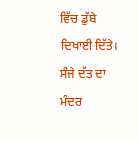ਵਿੱਚ ਡੁੱਬੇ ਦਿਖਾਈ ਦਿੱਤੇ। ਸੰਜੇ ਦੱਤ ਦਾ ਮੰਦਰ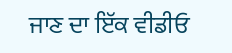ਜਾਣ ਦਾ ਇੱਕ ਵੀਡੀਓ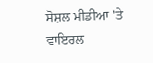ਸੋਸ਼ਲ ਮੀਡੀਆ 'ਤੇ ਵਾਇਰਲ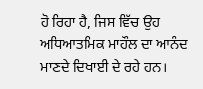ਹੋ ਰਿਹਾ ਹੈ, ਜਿਸ ਵਿੱਚ ਉਹ ਅਧਿਆਤਮਿਕ ਮਾਹੌਲ ਦਾ ਆਨੰਦ ਮਾਣਦੇ ਦਿਖਾਈ ਦੇ ਰਹੇ ਹਨ।